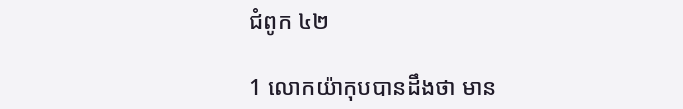ជំពូក ៤២

1 លោកយ៉ាកុបបានដឹងថា មាន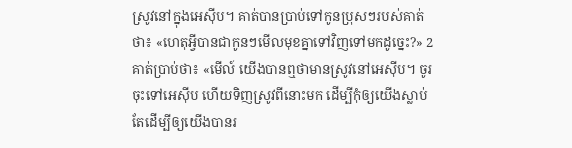ស្រូវនៅក្នុងអេស៊ីប។ គាត់បានប្រាប់ទៅកូនប្រុសៗរបស់គាត់ថា៖ «ហេតុអ្វីបានជាកូនៗមើលមុខគ្នាទៅវិញទៅមកដូច្នេះ?» 2 គាត់ប្រាប់ថា៖ «មើល៍ យើងបានឮថាមានស្រូវនៅអេស៊ីប។ ចូរចុះទៅអេស៊ីប ហើយទិញស្រូវពីនោះមក ដើម្បីកុំឲ្យយើងស្លាប់ តែដើម្បីឲ្យយើងបានរ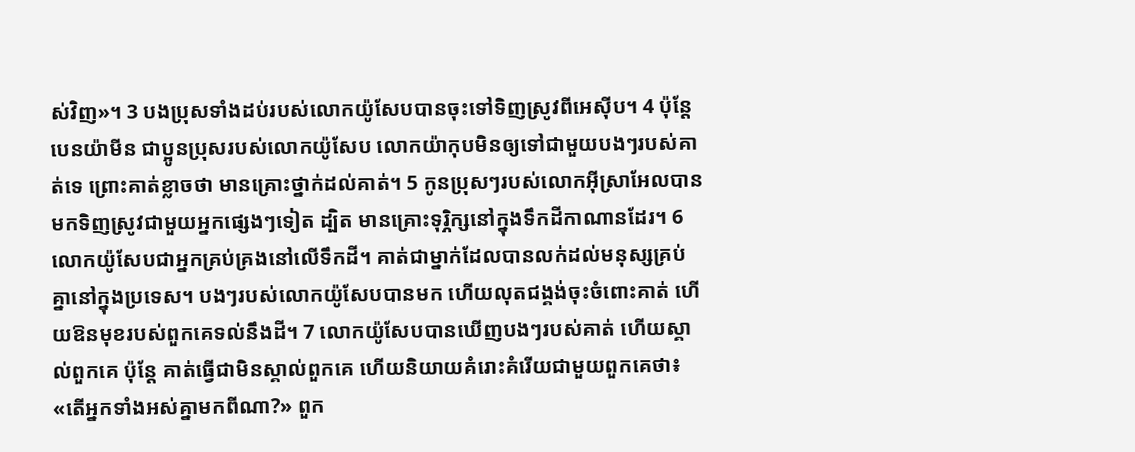ស់វិញ»។ 3 បងប្រុសទាំងដប់របស់លោកយ៉ូសែបបានចុះទៅទិញស្រូវពីអេស៊ីប។ 4 ប៉ុន្តែ បេនយ៉ាមីន ជាប្អូនប្រុសរបស់លោកយ៉ូសែប លោកយ៉ាកុបមិនឲ្យទៅជាមួយបងៗរបស់គាត់ទេ ព្រោះគាត់ខ្លាចថា មានគ្រោះថ្នាក់ដល់គាត់។ 5 កូនប្រុសៗរបស់លោកអ៊ីស្រាអែលបានមកទិញស្រូវជាមួយអ្នកផ្សេងៗទៀត ដ្បិត មានគ្រោះទុរ្ភិក្សនៅក្នុងទឹកដីកាណានដែរ។ 6 លោកយ៉ូសែបជាអ្នកគ្រប់គ្រងនៅលើទឹកដី។ គាត់ជាម្នាក់ដែលបានលក់ដល់មនុស្សគ្រប់គ្នានៅក្នុងប្រទេស។ បងៗរបស់លោកយ៉ូសែបបានមក ហើយលុតជង្គង់ចុះចំពោះគាត់ ហើយឱនមុខរបស់ពួកគេទល់នឹងដី។ 7 លោកយ៉ូសែបបានឃើញបងៗរបស់គាត់ ហើយស្គាល់ពួកគេ ប៉ុន្តែ គាត់ធ្វើជាមិនស្គាល់ពួកគេ ហើយនិយាយគំរោះគំរើយជាមួយពួកគេថា៖ «តើអ្នកទាំងអស់គ្នាមកពីណា?» ពួក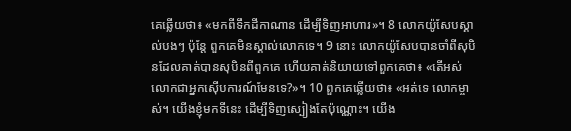គេឆ្លើយថា៖ «មកពីទឹកដីកាណាន ដើម្បីទិញអាហារ»។ 8 លោកយ៉ូសែបស្គាល់បងៗ ប៉ុន្តែ ពួកគេមិនស្គាល់លោកទេ។ 9 នោះ លោកយ៉ូសែបបានចាំពីសុបិនដែលគាត់បានសុបិនពីពួកគេ ហើយគាត់និយាយទៅពួកគេថា៖ «តើអស់លោកជាអ្នកស៊ើប‌ការណ៍មែនទេ?»។ 10 ពួកគេឆ្លើយថា៖ «អត់ទេ លោកម្ចាស់។ យើងខ្ញុំមកទីនេះ ដើម្បីទិញស្បៀងតែប៉ុណ្ណោះ។ យើង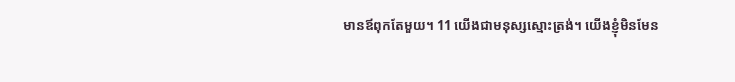មានឪពុកតែមួយ។ 11 យើងជាមនុស្សស្មោះត្រង់។ យើងខ្ញុំមិនមែន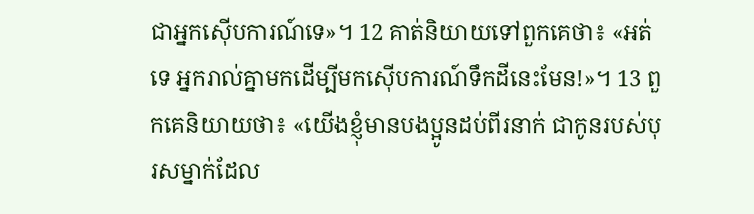ជាអ្នកស៊ើបការណ៍ទេ»។ 12 គាត់និយាយទៅពួកគេថា៖ «អត់ទេ អ្នករាល់គ្នាមកដើម្បីមកស៊ើប‌ការណ៍ទឹកដីនេះមែន!»។ 13 ពួកគេនិយាយថា៖ «យើងខ្ញុំមានបងប្អូនដប់ពីរនាក់ ជាកូនរបស់បុរសម្នាក់ដែល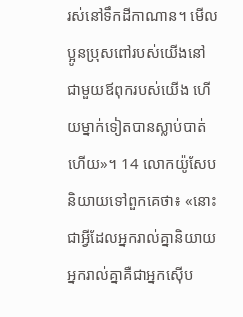រស់នៅទឹកដីកាណាន។ មើល ប្អូនប្រុសពៅរបស់យើងនៅជាមួយឪពុករបស់យើង ហើយម្នាក់ទៀតបានស្លាប់បាត់ហើយ»។ 14 លោកយ៉ូសែបនិយាយទៅពួកគេថា៖ «នោះជាអ្វីដែលអ្នករាល់គ្នានិយាយ អ្នករាល់គ្នាគឺជាអ្នកស៊ើប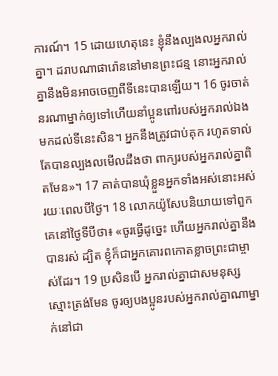ការណ៍។ 15 ដោយហេតុនេះ ខ្ញុំនឹងល្បងលអ្នករាល់គ្នា។ ដរាបណាផារ៉ោននៅមានព្រះ‌ជន្ម នោះអ្នករាល់គ្នានឹងមិនអាចចេញពីទីនេះបានឡើយ។ 16 ចូរចាត់នរណាម្នាក់ឲ្យទៅហើយនាំប្អូនពៅរបស់អ្នករាល់ឯងមកដល់ទីនេះសិន។ អ្នកនឹងត្រូវជាប់គុក រហូតទាល់តែបានល្បងលមើលដឹងថា ពាក្យរបស់អ្នករាល់គ្នាពិតមែន»។ 17 គាត់បានឃុំខ្លួនអ្នកទាំងអស់នោះអស់រយៈពេលបីថ្ងៃ។ 18 លោកយ៉ូសែបនិយាយទៅពួកគេនៅថ្ងៃទីបីថា៖ «ចូរធ្វើដូច្នេះ ហើយអ្នករាល់គ្នានឹងបានរស់ ដ្បិត ខ្ញុំក៏ជាអ្នកគោរពកោតខ្លាចព្រះជាម្ចាស់ដែរ។ 19 ប្រសិនបើ អ្នករាល់គ្នាជាសមនុស្សស្មោះត្រង់មែន ចូរឲ្យបងប្អូនរបស់អ្នករាល់គ្នាណាម្នាក់នៅជា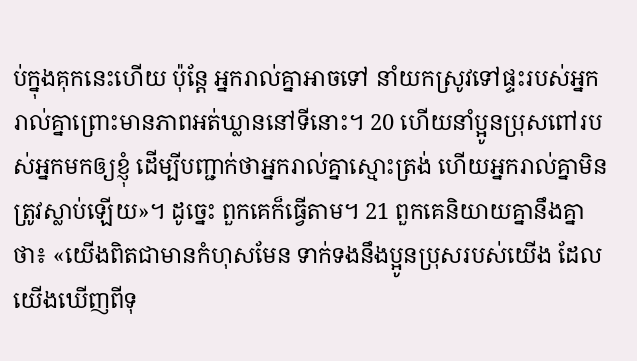ប់ក្នុងគុកនេះហើយ ប៉ុន្តែ អ្នករាល់គ្នាអាចទៅ នាំយកស្រូវទៅផ្ទះរបស់អ្នករាល់គ្នាព្រោះមានភាពអត់ឃ្លាននៅទីនោះ។ 20 ហើយនាំប្អូនប្រុសពៅរបស់អ្នកមកឲ្យខ្ញុំ ដើម្បីបញ្ជាក់ថាអ្នករាល់គ្នាស្មោះត្រង់ ហើយអ្នករាល់គ្នាមិនត្រូវស្លាប់ឡើយ»។ ដូច្នេះ ពួកគេក៏ធ្វើតាម។ 21 ពួកគេនិយាយគ្នានឹងគ្នាថា៖ «យើងពិតជាមានកំហុសមែន ទាក់ទងនឹងប្អូនប្រុសរបស់យើង ដែលយើងឃើញពីទុ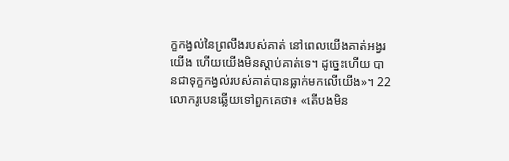ក្ខកង្វល់នៃព្រលឹងរបស់គាត់ នៅពេលយើងគាត់អង្វរយើង ហើយយើងមិនស្តាប់គាត់ទេ។ ដូច្នេះហើយ បានជាទុក្ខកង្វល់របស់គាត់បានធ្លាក់មកលើយើង»។ 22 លោករូបេនឆ្លើយទៅពួកគេថា៖ «តើបងមិន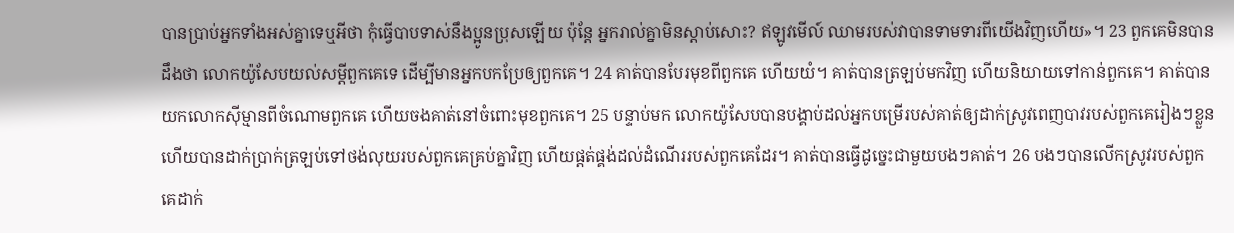បានប្រាប់អ្នកទាំងអស់គ្នាទេឬអីថា កុំធ្វើបាបទាស់នឹងប្អូនប្រុសឡើយ ប៉ុន្តែ អ្នករាល់គ្នាមិនស្តាប់សោះ? ឥឡូវមើល៍ ឈាមរបស់វាបានទាមទារពីយើងវិញហើយ»។ 23 ពួកគេមិនបានដឹងថា លោកយ៉ូសែបយល់សម្តីពួកគេទេ ដើម្បីមានអ្នកបកប្រែឲ្យពួកគេ។ 24 គាត់បានបែរមុខពីពួកគេ ហើយយំ។ គាត់បានត្រឡប់មកវិញ ហើយនិយាយទៅកាន់ពួកគេ។ គាត់បានយកលោកស៊ីម្មានពីចំណោមពួកគេ ហើយចងគាត់នៅចំពោះមុខពួកគេ។ 25 បន្ទាប់មក លោកយ៉ូសែបបានបង្គាប់ដល់អ្នកបម្រើរបស់គាត់ឲ្យដាក់ស្រូវពេញបាវរបស់ពួកគេរៀងៗខ្លួន ហើយបានដាក់ប្រាក់ត្រឡប់ទៅថង់លុយរបស់ពួកគេគ្រប់គ្នាវិញ ហើយផ្តត់ផ្គង់ដល់ដំណើររបស់ពួកគេដែរ។ គាត់បានធ្វើដូច្នេះជាមួយបងៗគាត់។ 26 បងៗបានលើកស្រូវរបស់ពួកគេដាក់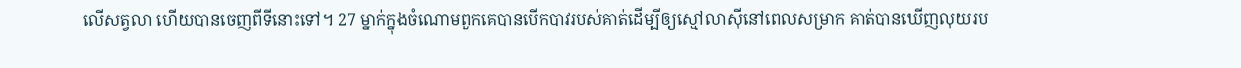លើសត្វលា ហើយបានចេញពីទីនោះទៅ។ 27 ម្នាក់ក្នុងចំណោមពួកគេបានបើកបាវរបស់គាត់ដើម្បីឲ្យស្មៅលាស៊ីនៅពេលសម្រាក គាត់បានឃើញលុយរប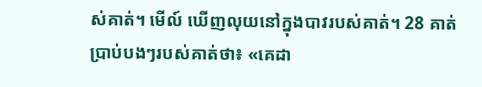ស់គាត់។ មើល៍ ឃើញលុយនៅក្នុងបាវរបស់គាត់។ 28 គាត់ប្រាប់បងៗរបស់គាត់ថា៖ «គេដា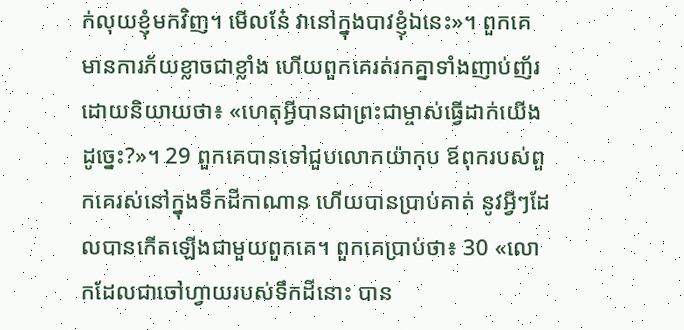ក់លុយខ្ញុំមកវិញ។ មើលនែ៎ វានៅក្នុងបាវខ្ញុំឯនេះ»។ ពួកគេមានការភ័យខ្លាចជាខ្លាំង ហើយពួកគេរត់រកគ្នាទាំងញាប់ញ័រ ដោយនិយាយថា៖ «ហេតុអ្វីបានជាព្រះជាម្ចាស់ធ្វើដាក់យើងដូច្នេះ?»។ 29 ពួកគេបានទៅជួបលោកយ៉ាកុប ឪពុករបស់ពួកគេរស់នៅក្នុងទឹកដីកាណាន ហើយបានប្រាប់គាត់ នូវអ្វីៗដែលបានកើតឡើងជាមួយពួកគេ។ ពួកគេប្រាប់ថា៖ 30 «លោកដែលជាចៅហ្វាយរបស់ទឹកដីនោះ បាន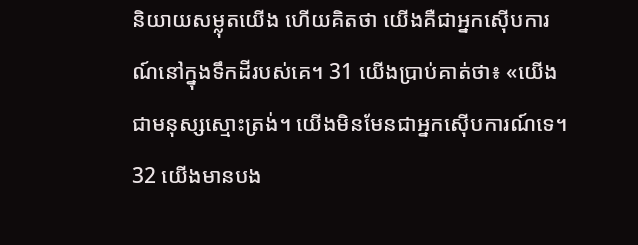និយាយសម្លុតយើង ហើយគិតថា យើងគឺជាអ្នកស៊ើបការណ៍នៅក្នុងទឹកដីរបស់គេ។ 31 យើងប្រាប់គាត់ថា៖ «យើងជាមនុស្សស្មោះត្រង់។ យើងមិនមែនជាអ្នកស៊ើបការណ៍ទេ។ 32 យើងមានបង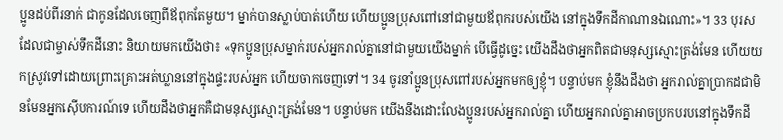ប្អូនដប់ពីរនាក់ ជាកូនដែលចេញពីឪពុកតែមួយ។ ម្នាក់បានស្លាប់បាត់ហើយ ហើយប្អូនប្រុសពៅនៅជាមួយឪពុករបស់យើង នៅក្នុងទឹកដីកាណានឯណោះ»។ 33 បុរសដែលជាម្ចាស់ទឹកដីនោះ និយាយមកយើងថា៖ «ទុកប្អូនប្រុសម្នាក់របស់អ្នករាល់គ្នានៅជាមួយយើងម្នាក់ បើធ្វើដូច្នេះ យើងដឹងថាអ្នកពិតជាមនុស្សស្មោះត្រង់មែន ហើយយកស្រូវទៅដោយព្រោះគ្រោះអត់ឃ្លាននៅក្នុងផ្ទះរបស់អ្នក ហើយចាកចេញទៅ។ 34 ចូរនាំប្អូនប្រុសពៅរបស់អ្នកមកឲ្យខ្ញុំ។ បន្ទាប់មក ខ្ញុំនឹងដឹងថា អ្នករាល់គ្នាប្រាកដជាមិនមែនអ្នកស៊ើបការណ៍ទេ ហើយដឹងថាអ្នកគឺជាមនុស្សស្មោះត្រង់មែន។ បន្ទាប់មក យើងនឹងដោះលែងប្អូនរបស់អ្នករាល់គ្នា ហើយអ្នករាល់គ្នាអាចប្រកបរបនៅក្នុងទឹកដី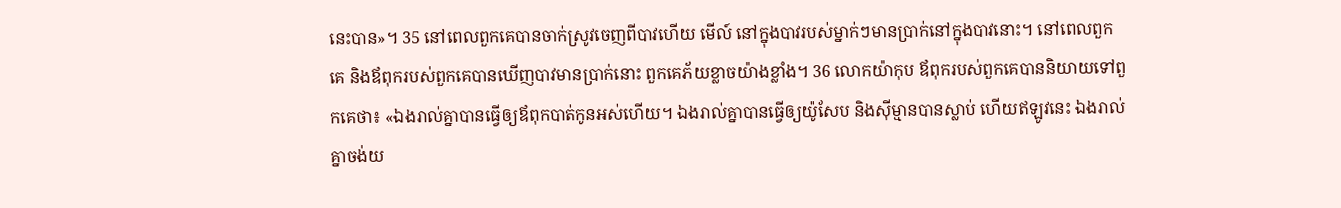នេះបាន»។ 35 នៅពេលពួកគេបានចាក់ស្រូវចេញពីបាវហើយ មើល៍ នៅក្នុងបាវរបស់ម្នាក់ៗមានប្រាក់នៅក្នុងបាវនោះ។ នៅពេលពួកគេ និងឪពុករបស់ពួកគេបានឃើញបាវមានប្រាក់នោះ ពួកគេភ័យខ្លាចយ៉ាងខ្លាំង។ 36 លោកយ៉ាកុប ឪពុករបស់ពួកគេបាននិយាយទៅពួកគេថា៖ «ឯងរាល់គ្នាបានធ្វើឲ្យឪពុកបាត់កូនអស់ហើយ។ ឯងរាល់គ្នាបានធ្វើឲ្យយ៉ូសែប និងស៊ីម្មានបានស្លាប់ ហើយឥឡូវនេះ ឯងរាល់គ្នាចង់យ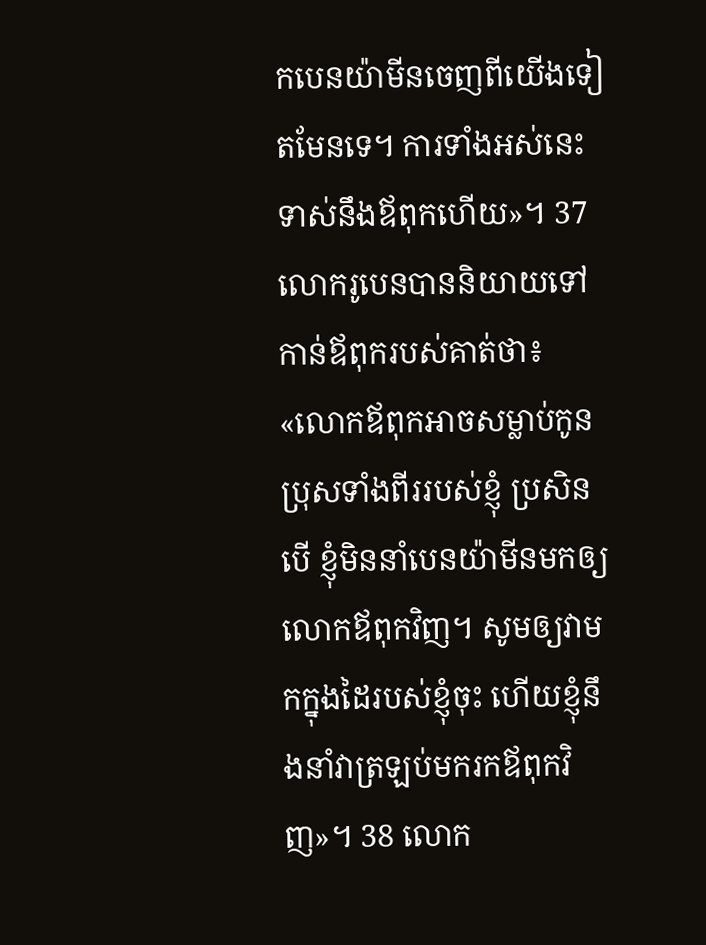កបេនយ៉ាមីនចេញពីយើងទៀតមែនទេ។ ការទាំងអស់នេះទាស់នឹងឪពុកហើយ»។ 37 លោករូបេនបាននិយាយទៅកាន់ឪពុករបស់គាត់ថា៖ «លោកឪពុកអាចសម្លាប់កូនប្រុសទាំងពីររបស់ខ្ញុំ ប្រសិនបើ ខ្ញុំមិននាំបេនយ៉ាមីនមកឲ្យលោកឪពុកវិញ។ សូមឲ្យវាមកក្នុងដៃរបស់ខ្ញុំចុះ ហើយខ្ញុំនឹងនាំវាត្រឡប់មករកឪពុកវិញ»។ 38 លោក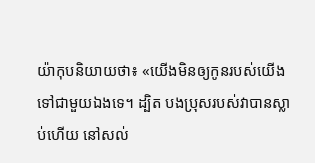យ៉ាកុបនិយាយថា៖ «យើងមិនឲ្យកូនរបស់យើងទៅជាមួយឯងទេ។ ដ្បិត បងប្រុសរបស់វាបានស្លាប់ហើយ នៅសល់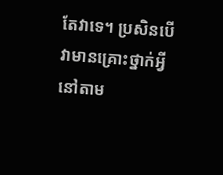តែវាទេ។ ប្រសិនបើ វាមានគ្រោះថ្នាក់អ្វីនៅតាម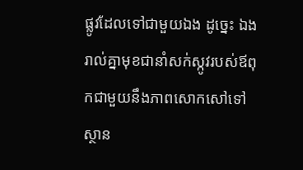ផ្លូវដែលទៅជាមួយឯង ដូច្នេះ ឯងរាល់គ្នាមុខជានាំសក់ស្កូវរបស់ឪពុកជាមួយនឹងភាពសោកសៅទៅស្ថាន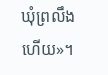ឃុំព្រលឹងហើយ»។